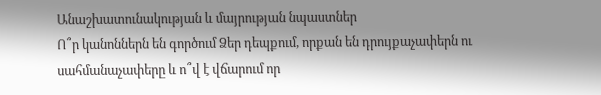Անաշխատունակության և մայրության նպաստներ
Ո՞ր կանոններն են գործում Ձեր դեպքում, որքան են դրույքաչափերն ու սահմանաչափերը և ո՞վ է վճարում որ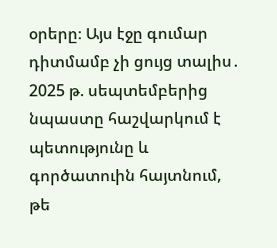օրերը։ Այս էջը գումար դիտմամբ չի ցույց տալիս․ 2025 թ. սեպտեմբերից նպաստը հաշվարկում է պետությունը և գործատուին հայտնում, թե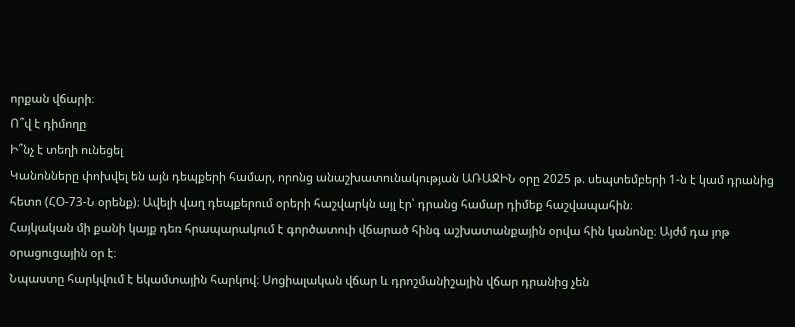որքան վճարի։
Ո՞վ է դիմողը
Ի՞նչ է տեղի ունեցել
Կանոնները փոխվել են այն դեպքերի համար, որոնց անաշխատունակության ԱՌԱՋԻՆ օրը 2025 թ. սեպտեմբերի 1-ն է կամ դրանից հետո (ՀՕ-73-Ն օրենք)։ Ավելի վաղ դեպքերում օրերի հաշվարկն այլ էր՝ դրանց համար դիմեք հաշվապահին։
Հայկական մի քանի կայք դեռ հրապարակում է գործատուի վճարած հինգ աշխատանքային օրվա հին կանոնը։ Այժմ դա յոթ օրացուցային օր է։
Նպաստը հարկվում է եկամտային հարկով։ Սոցիալական վճար և դրոշմանիշային վճար դրանից չեն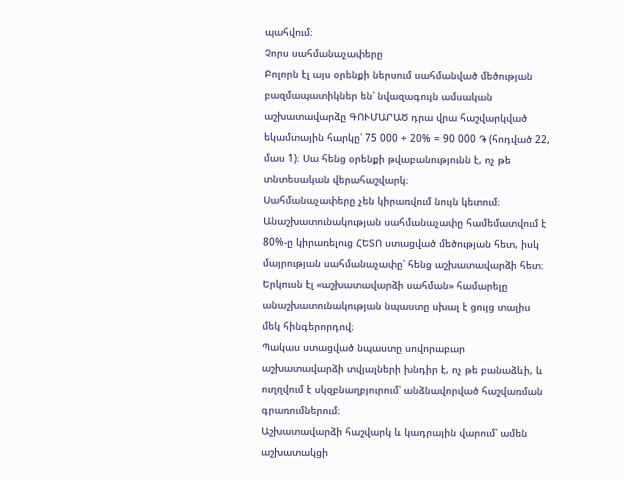պահվում։
Չորս սահմանաչափերը
Բոլորն էլ այս օրենքի ներսում սահմանված մեծության բազմապատիկներ են՝ նվազագույն ամսական աշխատավարձը ԳՈՒՄԱՐԱԾ դրա վրա հաշվարկված եկամտային հարկը՝ 75 000 + 20% = 90 000 ֏ (հոդված 22, մաս 1)։ Սա հենց օրենքի թվաբանությունն է, ոչ թե տնտեսական վերահաշվարկ։
Սահմանաչափերը չեն կիրառվում նույն կետում։ Անաշխատունակության սահմանաչափը համեմատվում է 80%-ը կիրառելուց ՀԵՏՈ ստացված մեծության հետ, իսկ մայրության սահմանաչափը՝ հենց աշխատավարձի հետ։ Երկուսն էլ «աշխատավարձի սահման» համարելը անաշխատունակության նպաստը սխալ է ցույց տալիս մեկ հինգերորդով։
Պակաս ստացված նպաստը սովորաբար աշխատավարձի տվյալների խնդիր է, ոչ թե բանաձևի, և ուղղվում է սկզբնաղբյուրում՝ անձնավորված հաշվառման գրառումներում։
Աշխատավարձի հաշվարկ և կադրային վարում՝ ամեն աշխատակցի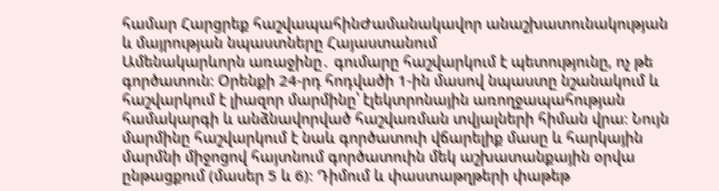համար Հարցրեք հաշվապահինԺամանակավոր անաշխատունակության և մայրության նպաստները Հայաստանում
Ամենակարևորն առաջինը․ գումարը հաշվարկում է պետությունը, ոչ թե գործատուն։ Օրենքի 24-րդ հոդվածի 1-ին մասով նպաստը նշանակում և հաշվարկում է լիազոր մարմինը՝ էլեկտրոնային առողջապահության համակարգի և անձնավորված հաշվառման տվյալների հիման վրա։ Նույն մարմինը հաշվարկում է նաև գործատուի վճարելիք մասը և հարկային մարմնի միջոցով հայտնում գործատուին մեկ աշխատանքային օրվա ընթացքում (մասեր 5 և 6)։ Դիմում և փաստաթղթերի փաթեթ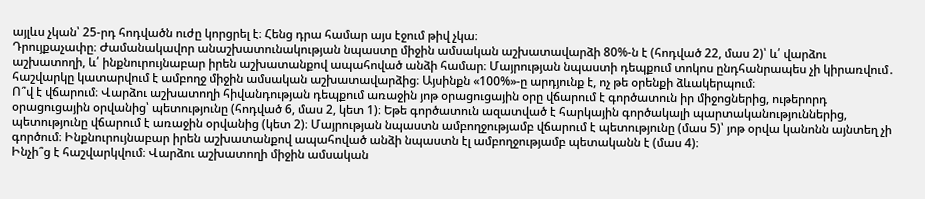այլևս չկան՝ 25-րդ հոդվածն ուժը կորցրել է։ Հենց դրա համար այս էջում թիվ չկա։
Դրույքաչափը։ Ժամանակավոր անաշխատունակության նպաստը միջին ամսական աշխատավարձի 80%-ն է (հոդված 22, մաս 2)՝ և՛ վարձու աշխատողի, և՛ ինքնուրույնաբար իրեն աշխատանքով ապահոված անձի համար։ Մայրության նպաստի դեպքում տոկոս ընդհանրապես չի կիրառվում․ հաշվարկը կատարվում է ամբողջ միջին ամսական աշխատավարձից։ Այսինքն «100%»-ը արդյունք է, ոչ թե օրենքի ձևակերպում։
Ո՞վ է վճարում։ Վարձու աշխատողի հիվանդության դեպքում առաջին յոթ օրացուցային օրը վճարում է գործատուն իր միջոցներից, ութերորդ օրացուցային օրվանից՝ պետությունը (հոդված 6, մաս 2, կետ 1)։ Եթե գործատուն ազատված է հարկային գործակալի պարտականություններից, պետությունը վճարում է առաջին օրվանից (կետ 2)։ Մայրության նպաստն ամբողջությամբ վճարում է պետությունը (մաս 5)՝ յոթ օրվա կանոնն այնտեղ չի գործում։ Ինքնուրույնաբար իրեն աշխատանքով ապահոված անձի նպաստն էլ ամբողջությամբ պետականն է (մաս 4)։
Ինչի՞ց է հաշվարկվում։ Վարձու աշխատողի միջին ամսական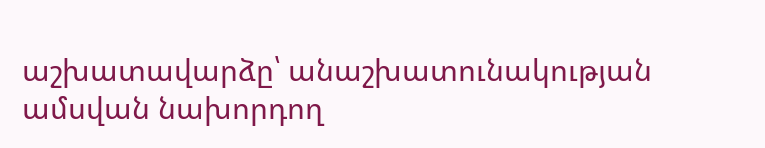աշխատավարձը՝ անաշխատունակության ամսվան նախորդող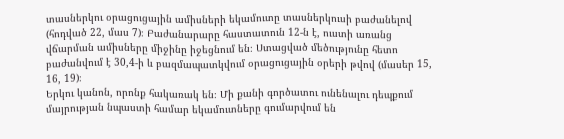տասներկու օրացուցային ամիսների եկամուտը տասներկուսի բաժանելով (հոդված 22, մաս 7)։ Բաժանարարը հաստատուն 12-ն է, ուստի առանց վճարման ամիսները միջինը իջեցնում են։ Ստացված մեծությունը հետո բաժանվում է 30,4-ի և բազմապատկվում օրացուցային օրերի թվով (մասեր 15, 16, 19)։
Երկու կանոն, որոնք հակառակ են։ Մի քանի գործատու ունենալու դեպքում մայրության նպաստի համար եկամուտները գումարվում են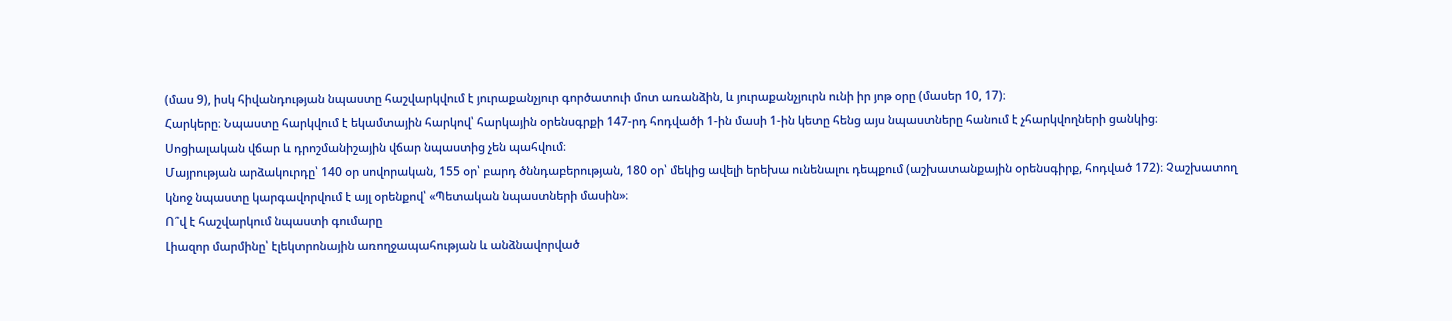(մաս 9), իսկ հիվանդության նպաստը հաշվարկվում է յուրաքանչյուր գործատուի մոտ առանձին, և յուրաքանչյուրն ունի իր յոթ օրը (մասեր 10, 17)։
Հարկերը։ Նպաստը հարկվում է եկամտային հարկով՝ հարկային օրենսգրքի 147-րդ հոդվածի 1-ին մասի 1-ին կետը հենց այս նպաստները հանում է չհարկվողների ցանկից։ Սոցիալական վճար և դրոշմանիշային վճար նպաստից չեն պահվում։
Մայրության արձակուրդը՝ 140 օր սովորական, 155 օր՝ բարդ ծննդաբերության, 180 օր՝ մեկից ավելի երեխա ունենալու դեպքում (աշխատանքային օրենսգիրք, հոդված 172)։ Չաշխատող կնոջ նպաստը կարգավորվում է այլ օրենքով՝ «Պետական նպաստների մասին»։
Ո՞վ է հաշվարկում նպաստի գումարը
Լիազոր մարմինը՝ էլեկտրոնային առողջապահության և անձնավորված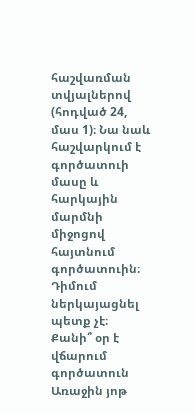հաշվառման տվյալներով (հոդված 24, մաս 1)։ Նա նաև հաշվարկում է գործատուի մասը և հարկային մարմնի միջոցով հայտնում գործատուին։ Դիմում ներկայացնել պետք չէ։
Քանի՞ օր է վճարում գործատուն
Առաջին յոթ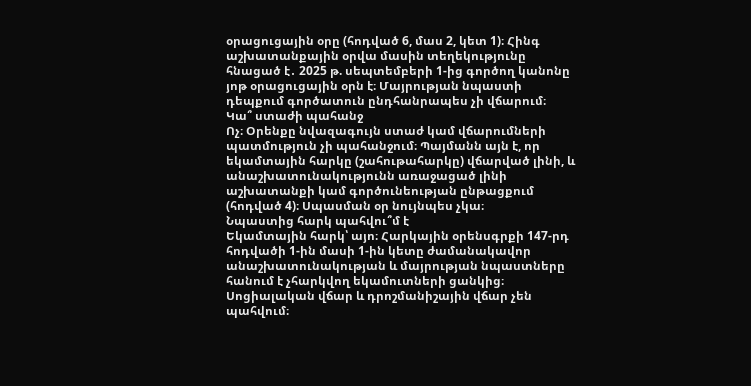օրացուցային օրը (հոդված 6, մաս 2, կետ 1)։ Հինգ աշխատանքային օրվա մասին տեղեկությունը հնացած է․ 2025 թ. սեպտեմբերի 1-ից գործող կանոնը յոթ օրացուցային օրն է։ Մայրության նպաստի դեպքում գործատուն ընդհանրապես չի վճարում։
Կա՞ ստաժի պահանջ
Ոչ։ Օրենքը նվազագույն ստաժ կամ վճարումների պատմություն չի պահանջում։ Պայմանն այն է, որ եկամտային հարկը (շահութահարկը) վճարված լինի, և անաշխատունակությունն առաջացած լինի աշխատանքի կամ գործունեության ընթացքում (հոդված 4)։ Սպասման օր նույնպես չկա։
Նպաստից հարկ պահվու՞մ է
Եկամտային հարկ՝ այո։ Հարկային օրենսգրքի 147-րդ հոդվածի 1-ին մասի 1-ին կետը ժամանակավոր անաշխատունակության և մայրության նպաստները հանում է չհարկվող եկամուտների ցանկից։ Սոցիալական վճար և դրոշմանիշային վճար չեն պահվում։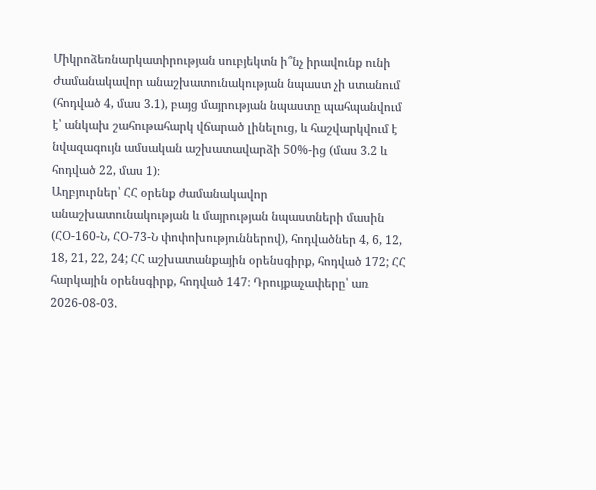Միկրոձեռնարկատիրության սուբյեկտն ի՞նչ իրավունք ունի
Ժամանակավոր անաշխատունակության նպաստ չի ստանում (հոդված 4, մաս 3.1), բայց մայրության նպաստը պահպանվում է՝ անկախ շահութահարկ վճարած լինելուց, և հաշվարկվում է նվազագույն ամսական աշխատավարձի 50%-ից (մաս 3.2 և հոդված 22, մաս 1)։
Աղբյուրներ՝ ՀՀ օրենք ժամանակավոր անաշխատունակության և մայրության նպաստների մասին (ՀՕ-160-Ն, ՀՕ-73-Ն փոփոխություններով), հոդվածներ 4, 6, 12, 18, 21, 22, 24; ՀՀ աշխատանքային օրենսգիրք, հոդված 172; ՀՀ հարկային օրենսգիրք, հոդված 147։ Դրույքաչափերը՝ առ 2026-08-03.